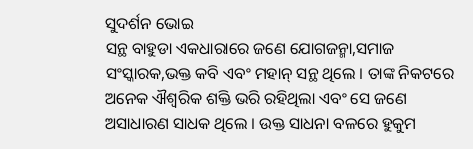ସୁଦର୍ଶନ ଭୋଇ
ସନ୍ଥ ବାହୁଡା ଏକଧାରାରେ ଜଣେ ଯୋଗଜନ୍ମା,ସମାଜ ସଂସ୍କାରକ,ଭକ୍ତ କବି ଏବଂ ମହାନ୍ ସନ୍ଥ ଥିଲେ । ତାଙ୍କ ନିକଟରେ ଅନେକ ଐଶ୍ୱରିକ ଶକ୍ତି ଭରି ରହିଥିଲା ଏବଂ ସେ ଜଣେ ଅସାଧାରଣ ସାଧକ ଥିଲେ । ଉକ୍ତ ସାଧନା ବଳରେ ହୁକୁମ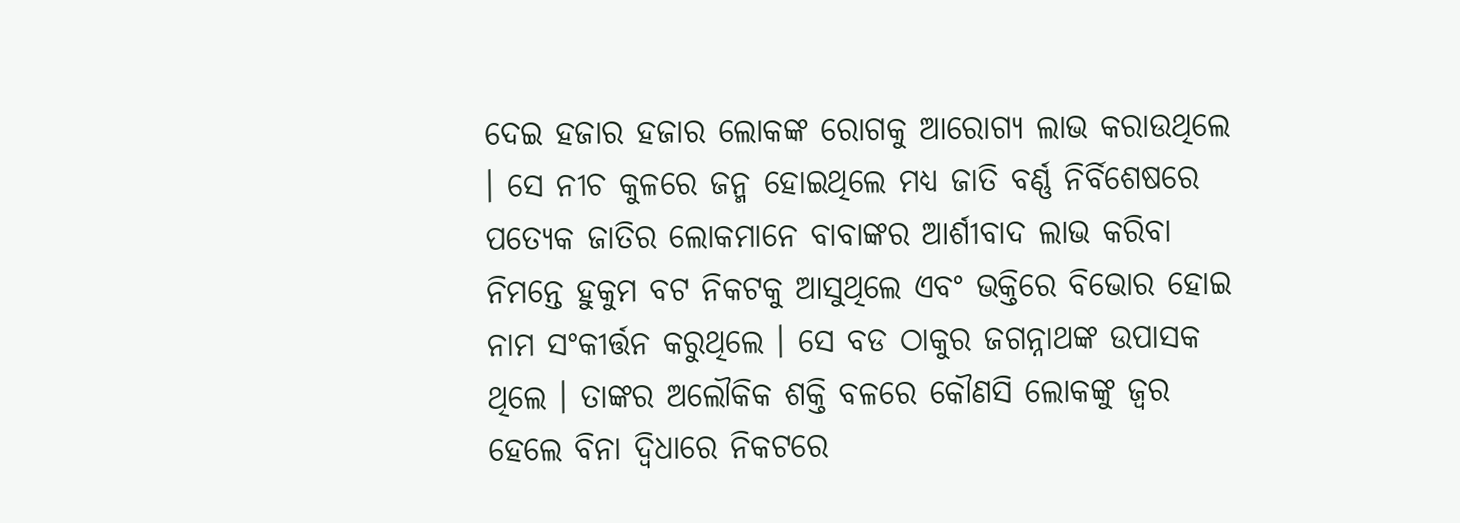ଦେଇ ହଜାର ହଜାର ଲୋକଙ୍କ ରୋଗକୁ ଆରୋଗ୍ୟ ଲାଭ କରାଉଥିଲେ । ସେ ନୀଚ କୁଳରେ ଜନ୍ମ ହୋଇଥିଲେ ମଧ୍ୟ ଜାତି ବର୍ଣ୍ଣ ନିର୍ବିଶେଷରେ ପତ୍ୟେକ ଜାତିର ଲୋକମାନେ ବାବାଙ୍କର ଆର୍ଶୀବାଦ ଲାଭ କରିବା ନିମନ୍ତେ ହୁକୁମ ବଟ ନିକଟକୁ ଆସୁଥିଲେ ଏବଂ ଭକ୍ତିରେ ବିଭୋର ହୋଇ ନାମ ସଂକୀର୍ତ୍ତନ କରୁଥିଲେ । ସେ ବଡ ଠାକୁର ଜଗନ୍ନାଥଙ୍କ ଉପାସକ ଥିଲେ । ତାଙ୍କର ଅଲୌକିକ ଶକ୍ତି ବଳରେ କୌଣସି ଲୋକଙ୍କୁ ଜ୍ୱର ହେଲେ ବିନା ଦ୍ୱିଧାରେ ନିକଟରେ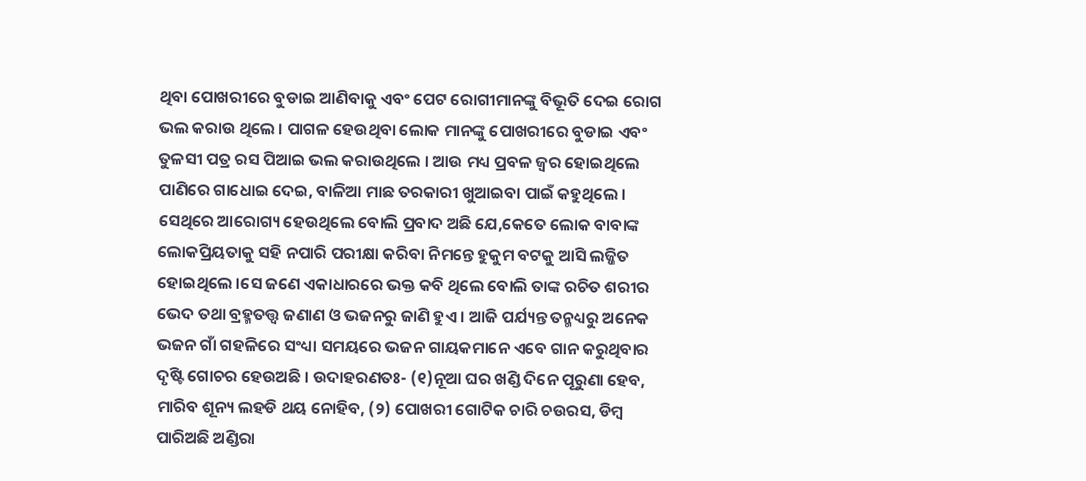ଥିବା ପୋଖରୀରେ ବୁଡାଇ ଆଣିବାକୁ ଏବଂ ପେଟ ରୋଗୀମାନଙ୍କୁ ବିଭୂତି ଦେଇ ରୋଗ ଭଲ କରାଉ ଥିଲେ । ପାଗଳ ହେଉଥିବା ଲୋକ ମାନଙ୍କୁ ପୋଖରୀରେ ବୁଡାଇ ଏବଂ ତୁଳସୀ ପତ୍ର ରସ ପିଆଇ ଭଲ କରାଉଥିଲେ । ଆଉ ମଧ୍ୟ ପ୍ରବଳ ଜ୍ୱର ହୋଇଥିଲେ ପାଣିରେ ଗାଧୋଇ ଦେଇ, ବାଳିଆ ମାଛ ତରକାରୀ ଖୁଆଇବା ପାଇଁ କହୁଥିଲେ । ସେଥିରେ ଆରୋଗ୍ୟ ହେଉଥିଲେ ବୋଲି ପ୍ରବାଦ ଅଛି ଯେ,କେତେ ଲୋକ ବାବାଙ୍କ ଲୋକପ୍ରିୟତାକୁ ସହି ନପାରି ପରୀକ୍ଷା କରିବା ନିମନ୍ତେ ହୁକୁମ ବଟକୁ ଆସି ଲଜ୍ଜିତ ହୋଇଥିଲେ ।ସେ ଜଣେ ଏକାଧାରରେ ଭକ୍ତ କବି ଥିଲେ ବୋଲି ତାଙ୍କ ରଚିତ ଶରୀର ଭେଦ ତଥା ବ୍ରହ୍ମତତ୍ତ୍ୱ ଜଣାଣ ଓ ଭଜନରୁ ଜାଣି ହୁଏ । ଆଜି ପର୍ଯ୍ୟନ୍ତ ତନ୍ମଧ୍ୟରୁ ଅନେକ ଭଜନ ଗାଁ ଗହଳିରେ ସଂଧ୍ୟା ସମୟରେ ଭଜନ ଗାୟକମାନେ ଏବେ ଗାନ କରୁଥିବାର ଦୃଷ୍ଟି ଗୋଚର ହେଉଅଛି । ଉଦାହରଣତଃ- (୧)ନୂଆ ଘର ଖଣ୍ଡି ଦିନେ ପୂରୁଣା ହେବ, ମାରିବ ଶୂନ୍ୟ ଲହଡି ଥୟ ନୋହିବ, (୨) ପୋଖରୀ ଗୋଟିକ ଚାରି ଚଉରସ, ଡିମ୍ବ ପାରିଅଛି ଅଣ୍ଡିରା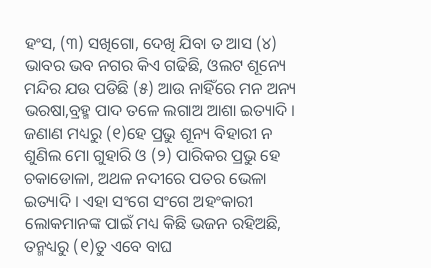ହଂସ, (୩) ସଖିଗୋ, ଦେଖି ଯିବା ତ ଆସ (୪) ଭାବର ଭବ ନଗର କିଏ ଗଢିଛି, ଓଲଟ ଶୂନ୍ୟେ ମନ୍ଦିର ଯଉ ପଡିଛି (୫) ଆଉ ନାହିଁରେ ମନ ଅନ୍ୟ ଭରଷା,ବ୍ରହ୍ମ ପାଦ ତଳେ ଲଗାଅ ଆଶା ଇତ୍ୟାଦି । ଜଣାଣ ମଧ୍ୟରୁ (୧)ହେ ପ୍ରଭୁ ଶୂନ୍ୟ ବିହାରୀ ନ ଶୁଣିଲ ମୋ ଗୁହାରି ଓ (୨) ପାରିକର ପ୍ରଭୁ ହେ ଚକାଡୋଳା, ଅଥଳ ନଦୀରେ ପତର ଭେଳା ଇତ୍ୟାଦି । ଏହା ସଂଗେ ସଂଗେ ଅହଂକାରୀ ଲୋକମାନଙ୍କ ପାଇଁ ମଧ୍ୟ କିଛି ଭଜନ ରହିଅଛି, ତନ୍ମଧ୍ୟରୁ (୧)ତୁ ଏବେ ବାଘ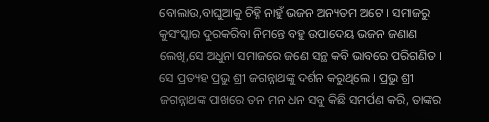ବୋଲାଉ,ବାଘୁଆକୁ ଚିହ୍ନି ନାହୁଁ ଭଜନ ଅନ୍ୟତମ ଅଟେ । ସମାଜରୁ କୁସଂସ୍କାର ଦୁରକରିବା ନିମନ୍ତେ ବହୁ ଉପାଦେୟ ଭଜନ ଜଣାଣ ଲେଖି,ସେ ଅଧୁନା ସମାଜରେ ଜଣେ ସନ୍ଥ କବି ଭାବରେ ପରିଗଣିତ । ସେ ପ୍ରତ୍ୟହ ପ୍ରଭୁ ଶ୍ରୀ ଜଗନ୍ନାଥଙ୍କୁ ଦର୍ଶନ କରୁଥିଲେ । ପ୍ରଭୁ ଶ୍ରୀ ଜଗନ୍ନାଥଙ୍କ ପାଖରେ ତନ ମନ ଧନ ସବୁ କିଛି ସମର୍ପଣ କରି, ତାଙ୍କର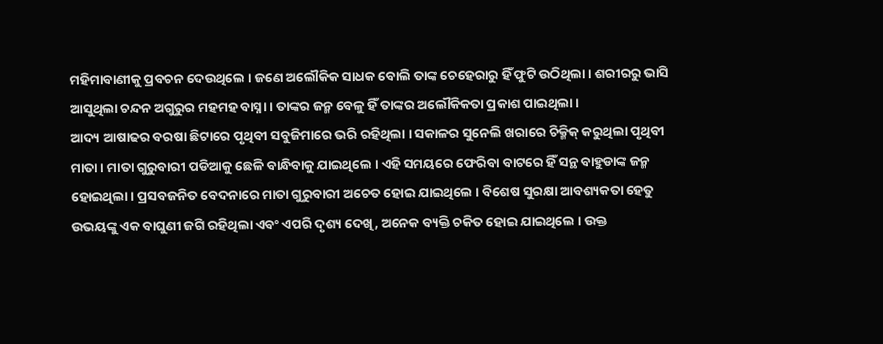ମହିମାବାଣୀକୁ ପ୍ରବଚନ ଦେଉଥିଲେ । ଜଣେ ଅଲୌକିକ ସାଧକ ବୋଲି ତାଙ୍କ ଚେହେରାରୁ ହିଁ ଫୁଟି ଉଠିଥିଲା । ଶରୀରରୁ ଭାସି ଆସୁଥିଲା ଚନ୍ଦନ ଅଗୁରୁର ମହମହ ବାସ୍ନା । ତାଙ୍କର ଜନ୍ମ ବେଳୁ ହିଁ ତାଙ୍କର ଅଲୌକିକତା ପ୍ରକାଶ ପାଇଥିଲା ।
ଆଦ୍ୟ ଆଷାଢର ବରଷା ଛିଟାରେ ପୃଥିବୀ ସବୁଜିମାରେ ଭରି ରହିଥିଲା । ସକାଳର ସୁନେଲି ଖରାରେ ଚିକ୍ମିକ୍ କରୁଥିଲା ପୃଥିବୀ ମାତା । ମାତା ଗୁରୁବାରୀ ପଡିଆକୁ ଛେଳି ବାନ୍ଧିବାକୁ ଯାଇଥିଲେ । ଏହି ସମୟରେ ଫେରିବା ବାଟରେ ହିଁ ସନ୍ଥ ବାହୁଡାଙ୍କ ଜନ୍ମ ହୋଇଥିଲା । ପ୍ରସବଜନିତ ବେଦନାରେ ମାତା ଗୁରୁବାରୀ ଅଚେତ ହୋଇ ଯାଇଥିଲେ । ବିଶେଷ ସୁରକ୍ଷା ଆବଶ୍ୟକତା ହେତୁ ଉଭୟଙ୍କୁ ଏକ ବାଘୁଣୀ ଜଗି ରହିଥିଲା ଏବଂ ଏପରି ଦୃଶ୍ୟ ଦେଖି, ଅନେକ ବ୍ୟକ୍ତି ଚକିତ ହୋଇ ଯାଇଥିଲେ । ଉକ୍ତ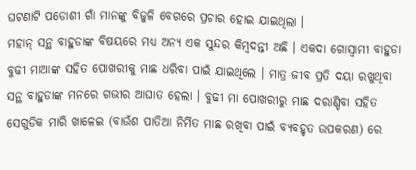ଘଟଣାଟି ପଡୋଶୀ ଗାଁ ମାନଙ୍କୁ ବିଜୁଳି ବେଗରେ ପ୍ରଚାର ହୋଇ ଯାଇଥିଲା ।
ମହାନ୍ ସନ୍ଥ ବାହୁଡାଙ୍କ ବିଷୟରେ ମଧ୍ୟ ଅନ୍ୟ ଏକ ସୁନ୍ଦର କିମ୍ବଦନ୍ତୀ ଅଛି । ଏକଦା ଗୋସ୍ୱାମୀ ବାହୁଡା ବୁଢୀ ମାଆଙ୍କ ସହିତ ପୋଖରୀକୁ ମାଛ ଧରିବା ପାଇଁ ଯାଇଥିଲେ । ମାତ୍ର ଜୀବ ପ୍ରତି ଦୟା ରଖୁଥିବା ସନ୍ଥ ବାହୁଡାଙ୍କ ମନରେ ଗଭୀର ଆଘାତ ହେଲା । ବୁଢୀ ମା ପୋଖରୀରୁ ମାଛ ଦରାଣ୍ଡିବା ସହିତ ସେଗୁଡିକ ମାରି ଖାଳେଇ (ବାଉଁଶ ପାତିଆ ନିର୍ମିତ ମାଛ ରଖିବା ପାଇଁ ବ୍ୟବହୃତ ଉପକରଣ) ରେ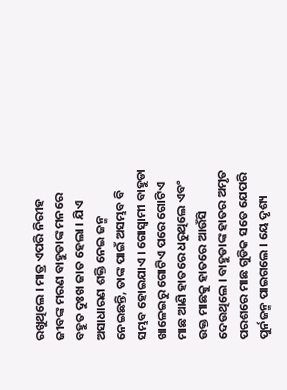ରଖୁଥିଲେ । ମାତ୍ର ଏପରି ନିରୀହ ଜୀବଙ୍କ ମରଣ ବାହୁଡାଙ୍କ ମନରେ ବହୁତ ଦୁଃଖ ଜାତ ହେଲା । ଯିଏ ଅସାଧାରଣ ଶକ୍ତି ନେଇ ଜନ୍ମ ନେଇଛନ୍ତି, ତାଙ୍କ ପାଇଁ ଅସମ୍ଭବ ବି ସମ୍ଭବ ହୋଇଯାଏ । ଗୋସ୍ୱାମୀ ବାହୁଡା ଖାଳେଇରୁ ଗୋଟିଏ ପରେ ଗୋଟିଏ ମାଛ ଆଣି ହାତରେ ଧରୁଥିଲେ ଏବଂ ଉକ୍ତ ମାଛକୁ ହାତରେ ଆଉଁସି ଦେଉଥିଲେ । ବାହୁଡାଙ୍କ ହାତର ଅମୃତ ପରଶରେ ମାଛ ଗୁଡିକ ସତେ ଯେପରି ପୁର୍ନଜନ୍ମ ପାଇଗଲେ । ୟେ ଦୃଶ୍ୟ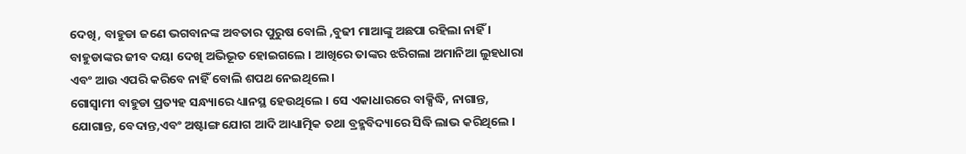ଦେଖି, ବାହୁଡା ଜଣେ ଭଗବାନଙ୍କ ଅବତାର ପୁରୁଷ ବୋଲି ,ବୁଢୀ ମାଆଙ୍କୁ ଅଛପା ରହିଲା ନାହିଁ । ବାହୁଡାଙ୍କର ଜୀବ ଦୟା ଦେଖି ଅଭିଭୂତ ହୋଇଗଲେ । ଆଖିରେ ତାଙ୍କର ଝରିଗଲା ଅମାନିଆ ଲୁହଧାରା ଏବଂ ଆଉ ଏପରି କରିବେ ନାହିଁ ବୋଲି ଶପଥ ନେଇଥିଲେ ।
ଗୋସ୍ୱାମୀ ବାହୁଡା ପ୍ରତ୍ୟହ ସନ୍ଧ୍ୟାରେ ଧ୍ୟାନସ୍ଥ ହେଉଥିଲେ । ସେ ଏକାଧାରରେ ବାକ୍ସିଦ୍ଧି, ନାଗାନ୍ତ, ଯୋଗାନ୍ତ, ବେଦାନ୍ତ,ଏବଂ ଅଷ୍ଟାଙ୍ଗ ଯୋଗ ଆଦି ଆଧ୍ୟାତ୍ମିକ ତଥା ବ୍ରହ୍ମବିଦ୍ୟାରେ ସିଦ୍ଧି ଲାଭ କରିଥିଲେ ।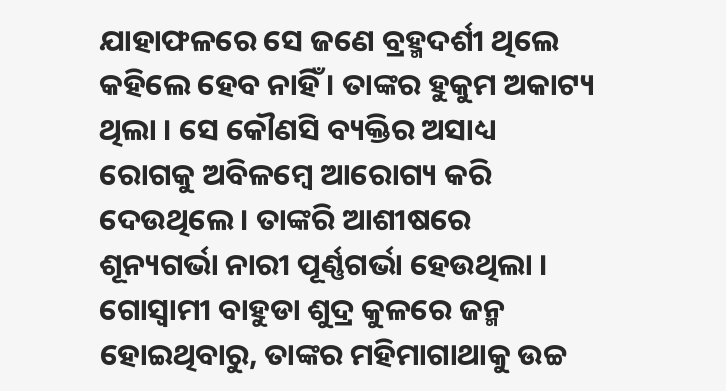ଯାହାଫଳରେ ସେ ଜଣେ ବ୍ରହ୍ମଦର୍ଶୀ ଥିଲେ କହିଲେ ହେବ ନାହିଁ । ତାଙ୍କର ହୁକୁମ ଅକାଟ୍ୟ ଥିଲା । ସେ କୌଣସି ବ୍ୟକ୍ତିର ଅସାଧ୍ୟ ରୋଗକୁ ଅବିଳମ୍ବେ ଆରୋଗ୍ୟ କରି ଦେଉଥିଲେ । ତାଙ୍କରି ଆଶୀଷରେ ଶୂନ୍ୟଗର୍ଭା ନାରୀ ପୂର୍ଣ୍ଣଗର୍ଭା ହେଉଥିଲା । ଗୋସ୍ୱାମୀ ବାହୁଡା ଶୁଦ୍ର କୁଳରେ ଜନ୍ମ ହୋଇଥିବାରୁ, ତାଙ୍କର ମହିମାଗାଥାକୁ ଉଚ୍ଚ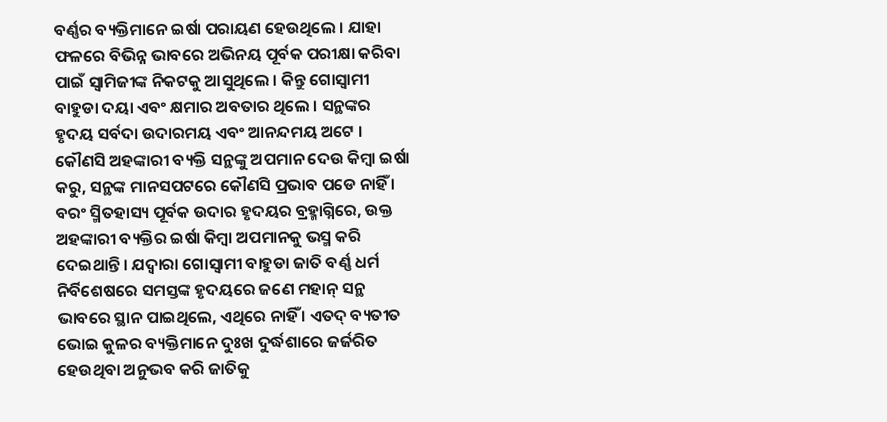ବର୍ଣ୍ଣର ବ୍ୟକ୍ତିମାନେ ଇର୍ଷା ପରାୟଣ ହେଉଥିଲେ । ଯାହା ଫଳରେ ବିଭିନ୍ନ ଭାବରେ ଅଭିନୟ ପୂର୍ବକ ପରୀକ୍ଷା କରିବା ପାଇଁ ସ୍ୱାମିଜୀଙ୍କ ନିକଟକୁ ଆସୁଥିଲେ । କିନ୍ତୁ ଗୋସ୍ୱାମୀ ବାହୁଡା ଦୟା ଏବଂ କ୍ଷମାର ଅବତାର ଥିଲେ । ସନ୍ଥଙ୍କର ହୃଦୟ ସର୍ବଦା ଉଦାରମୟ ଏବଂ ଆନନ୍ଦମୟ ଅଟେ । କୌଣସି ଅହଙ୍କାରୀ ବ୍ୟକ୍ତି ସନ୍ଥଙ୍କୁ ଅପମାନ ଦେଉ କିମ୍ବା ଇର୍ଷା କରୁ, ସନ୍ଥଙ୍କ ମାନସପଟରେ କୌଣସି ପ୍ରଭାବ ପଡେ ନାହିଁ । ବରଂ ସ୍ମିତହାସ୍ୟ ପୂର୍ବକ ଉଦାର ହୃଦୟର ବ୍ରହ୍ମାଗ୍ନିରେ, ଉକ୍ତ ଅହଙ୍କାରୀ ବ୍ୟକ୍ତିର ଇର୍ଷା କିମ୍ବା ଅପମାନକୁ ଭସ୍ମ କରି ଦେଇଥାନ୍ତି । ଯଦ୍ୱାରା ଗୋସ୍ୱାମୀ ବାହୁଡା ଜାତି ବର୍ଣ୍ଣ ଧର୍ମ ନିର୍ବିଶେଷରେ ସମସ୍ତଙ୍କ ହୃଦୟରେ ଜଣେ ମହାନ୍ ସନ୍ଥ ଭାବରେ ସ୍ଥାନ ପାଇଥିଲେ, ଏଥିରେ ନାହିଁ । ଏତଦ୍ ବ୍ୟତୀତ ଭୋଇ କୁଳର ବ୍ୟକ୍ତିମାନେ ଦୁଃଖ ଦୁର୍ଦ୍ଧଶାରେ ଜର୍ଜରିତ ହେଉଥିବା ଅନୁଭବ କରି ଜାତିକୁ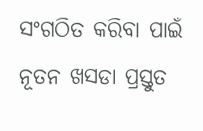ସଂଗଠିତ କରିବା ପାଇଁ ନୂତନ ଖସଡା ପ୍ରସ୍ତୁତ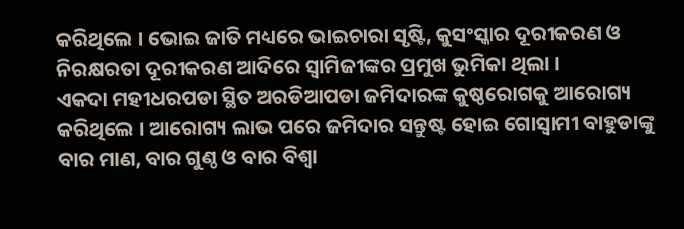କରିଥିଲେ । ଭୋଇ ଜାତି ମଧ୍ୟରେ ଭାଇଚାରା ସୃଷ୍ଟି, କୁସଂସ୍କାର ଦୂରୀକରଣ ଓ ନିରକ୍ଷରତା ଦୂରୀକରଣ ଆଦିରେ ସ୍ୱାମିଜୀଙ୍କର ପ୍ରମୁଖ ଭୁମିକା ଥିଲା ।
ଏକଦା ମହୀଧରପଡା ସ୍ଥିତ ଅରଡିଆପଡା ଜମିଦାରଙ୍କ କୁଷ୍ଠରୋଗକୁ ଆରୋଗ୍ୟ କରିଥିଲେ । ଆରୋଗ୍ୟ ଲାଭ ପରେ ଜମିଦାର ସନ୍ତୁଷ୍ଟ ହୋଇ ଗୋସ୍ୱାମୀ ବାହୁଡାଙ୍କୁ ବାର ମାଣ, ବାର ଗୁଣ୍ଠ ଓ ବାର ବିଶ୍ୱା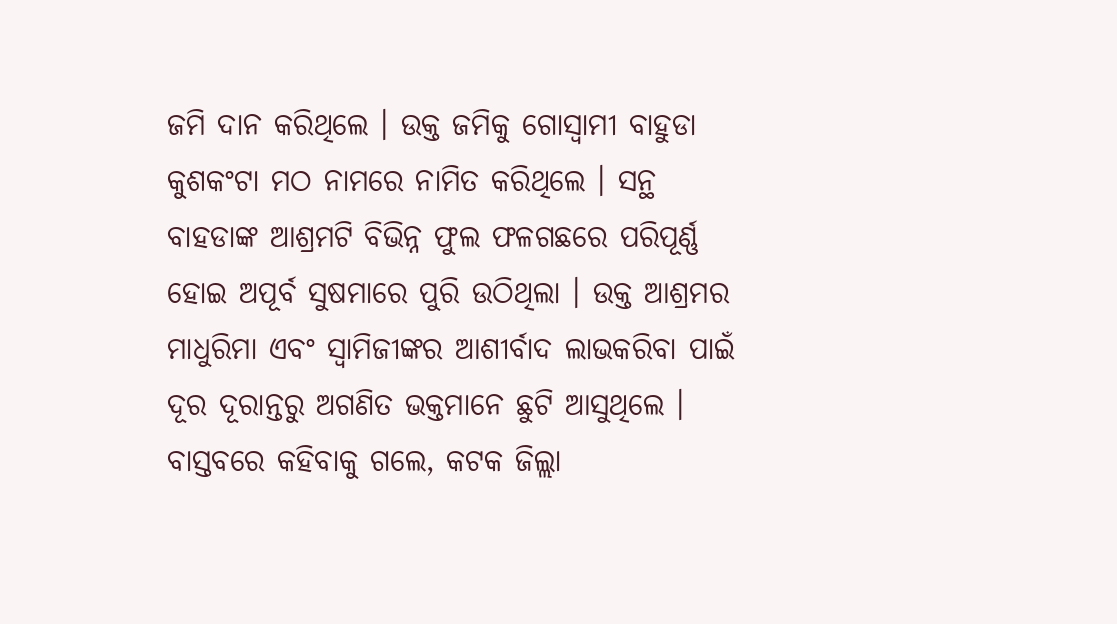ଜମି ଦାନ କରିଥିଲେ । ଉକ୍ତ ଜମିକୁ ଗୋସ୍ୱାମୀ ବାହୁଡା କୁଶକଂଟା ମଠ ନାମରେ ନାମିତ କରିଥିଲେ । ସନ୍ଥ ବାହଡାଙ୍କ ଆଶ୍ରମଟି ବିଭିନ୍ନ ଫୁଲ ଫଳଗଛରେ ପରିପୂର୍ଣ୍ଣ ହୋଇ ଅପୂର୍ବ ସୁଷମାରେ ପୁରି ଉଠିଥିଲା । ଉକ୍ତ ଆଶ୍ରମର ମାଧୁରିମା ଏବଂ ସ୍ୱାମିଜୀଙ୍କର ଆଶୀର୍ବାଦ ଲାଭକରିବା ପାଇଁ ଦୂର ଦୂରାନ୍ତରୁ ଅଗଣିତ ଭକ୍ତମାନେ ଛୁଟି ଆସୁଥିଲେ । ବାସ୍ତବରେ କହିବାକୁ ଗଲେ, କଟକ ଜିଲ୍ଲା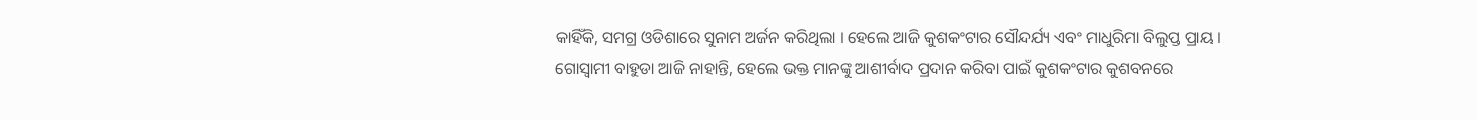କାହିଁକି, ସମଗ୍ର ଓଡିଶାରେ ସୁନାମ ଅର୍ଜନ କରିଥିଲା । ହେଲେ ଆଜି କୁଶକଂଟାର ସୌନ୍ଦର୍ଯ୍ୟ ଏବଂ ମାଧୁରିମା ବିଲୁପ୍ତ ପ୍ରାୟ । ଗୋସ୍ୱାମୀ ବାହୁଡା ଆଜି ନାହାନ୍ତି, ହେଲେ ଭକ୍ତ ମାନଙ୍କୁ ଆଶୀର୍ବାଦ ପ୍ରଦାନ କରିବା ପାଇଁ କୁଶକଂଟାର କୁଶବନରେ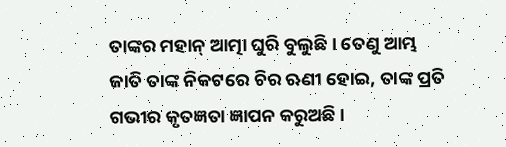ତାଙ୍କର ମହାନ୍ ଆତ୍ମା ଘୁରି ବୁଲୁଛି । ତେଣୁ ଆମ୍ଭ ଜାତି ତାଙ୍କ ନିକଟରେ ଚିର ଋଣୀ ହୋଇ, ତାଙ୍କ ପ୍ରତି ଗଭୀର କୃତଜ୍ଞତା ଜ୍ଞାପନ କରୁଅଛି ।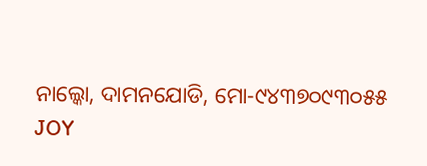ନାଲ୍କୋ, ଦାମନଯୋଡି, ମୋ-୯୪୩୭୦୯୩୦୫୫
JOY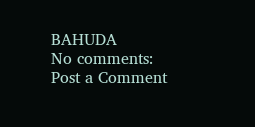BAHUDA
No comments:
Post a Comment